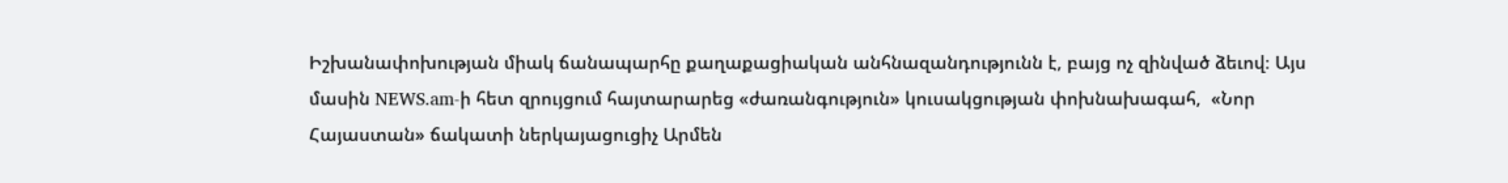Իշխանափոխության միակ ճանապարհը քաղաքացիական անհնազանդությունն է, բայց ոչ զինված ձեւով։ Այս մասին NEWS.am-ի հետ զրույցում հայտարարեց «ժառանգություն» կուսակցության փոխնախագահ,  «Նոր Հայաստան» ճակատի ներկայացուցիչ Արմեն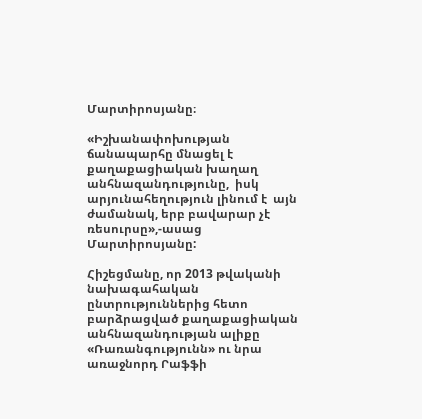Մարտիրոսյանը։

«Իշխանափոխության ճանապարհը մնացել է քաղաքացիական խաղաղ անհնազանդությունը,  իսկ արյունահեղություն լինում է  այն ժամանակ, երբ բավարար չէ ռեսուրսը»,-ասաց Մարտիրոսյանը:

Հիշեցմանը, որ 2013 թվականի նախագահական ընտրություններից հետո բարձրացված քաղաքացիական անհնազանդության ալիքը «Ռառանգությունն» ու նրա առաջնորդ Րաֆֆի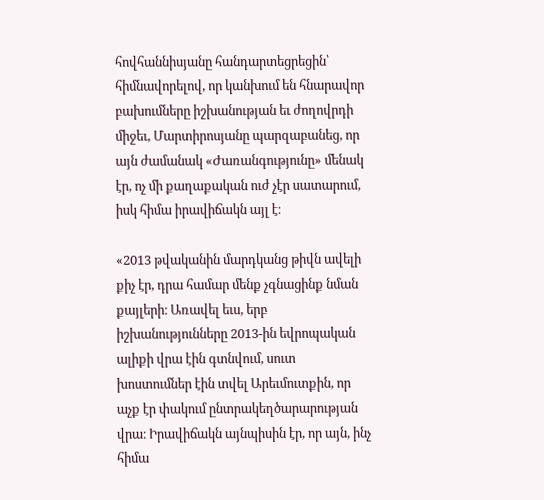հովհաննիսյանը հանդարտեցրեցին՝ հիմնավորելով, որ կանխում են հնարավոր բախումները իշխանության եւ ժողովրդի միջեւ, Մարտիրոսյանը պարզաբանեց, որ այն ժամանակ «Ժառանգությունը» մենակ էր, ոչ մի քաղաքական ուժ չէր սատարում, իսկ հիմա իրավիճակն այլ է։

«2013 թվականին մարդկանց թիվն ավելի քիչ էր, դրա համար մենք չգնացինք նման քայլերի։ Առավել եւս, երբ իշխանությունները 2013-ին եվրոպական ալիքի վրա էին գտնվում, սուտ խոստումներ էին տվել Արեւմուտքին, որ աչք էր փակում ընտրակեղծարարության վրա։ Իրավիճակն այնպիսին էր, որ այն, ինչ հիմա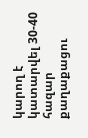կարող է կատարվել 30-40 հազար քաղաքացու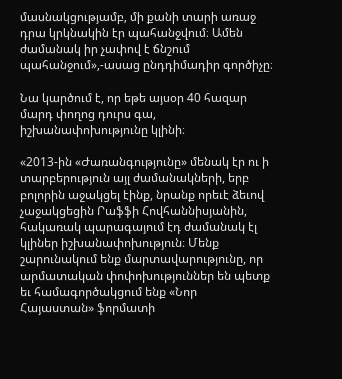մասնակցությամբ, մի քանի տարի առաջ դրա կրկնակին էր պահանջվում։ Ամեն ժամանակ իր չափով է ճնշում պահանջում»,-ասաց ընդդիմադիր գործիչը։

Նա կարծում է, որ եթե այսօր 40 հազար մարդ փողոց դուրս գա, իշխանափոխությունը կլինի։

«2013-ին «Ժառանգությունը» մենակ էր ու ի տարբերություն այլ ժամանակների, երբ բոլորին աջակցել էինք, նրանք որեւէ ձեւով չաջակցեցին Րաֆֆի Հովհաննիսյանին, հակառակ պարագայում էդ ժամանակ էլ կլիներ իշխանափոխություն։ Մենք շարունակում ենք մարտավարությունը, որ արմատական փոփոխություններ են պետք եւ համագործակցում ենք «Նոր Հայաստան» ֆորմատի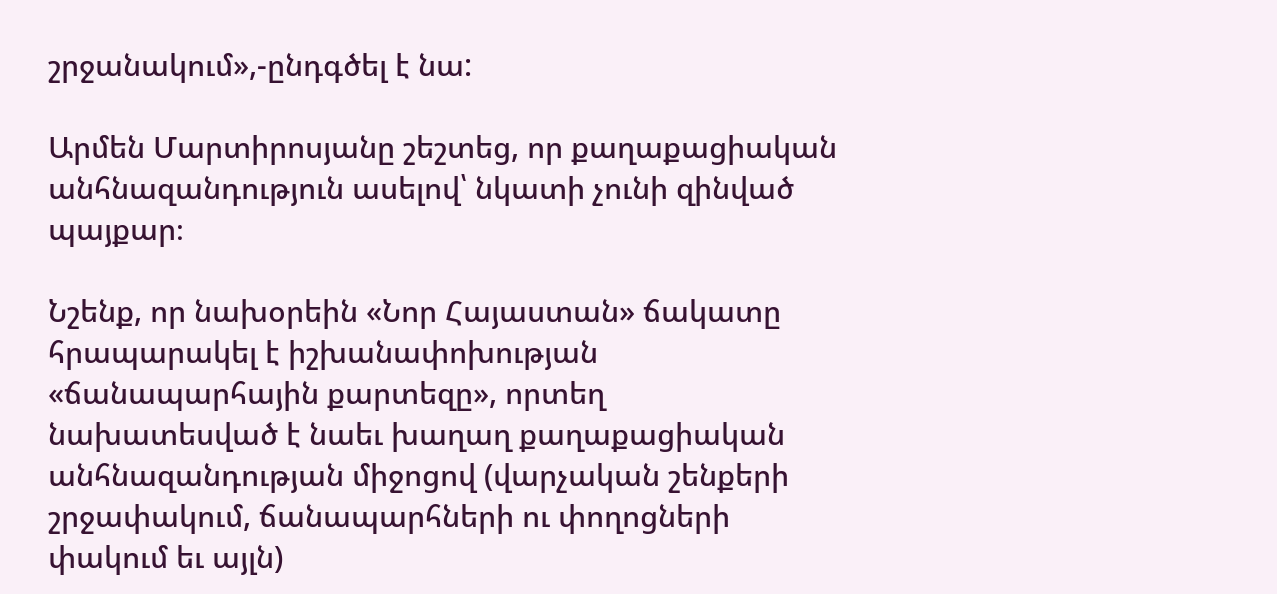շրջանակում»,-ընդգծել է նա:

Արմեն Մարտիրոսյանը շեշտեց, որ քաղաքացիական անհնազանդություն ասելով՝ նկատի չունի զինված պայքար։

Նշենք, որ նախօրեին «Նոր Հայաստան» ճակատը հրապարակել է իշխանափոխության «ճանապարհային քարտեզը», որտեղ նախատեսված է նաեւ խաղաղ քաղաքացիական անհնազանդության միջոցով (վարչական շենքերի շրջափակում, ճանապարհների ու փողոցների փակում եւ այլն)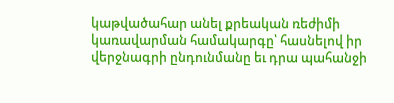կաթվածահար անել քրեական ռեժիմի կառավարման համակարգը՝ հասնելով իր վերջնագրի ընդունմանը եւ դրա պահանջի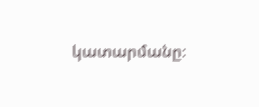կատարմանը։